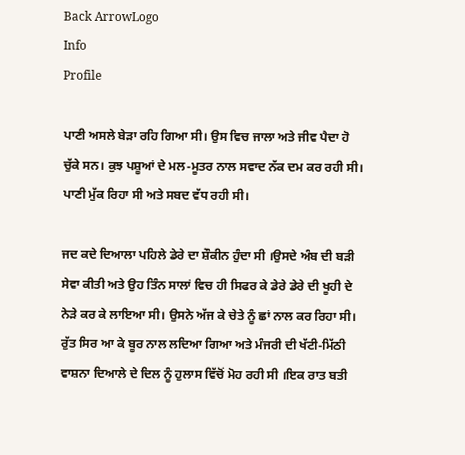Back ArrowLogo
Info
Profile

ਪਾਣੀ ਅਸਲੇ ਬੇੜਾ ਰਹਿ ਗਿਆ ਸੀ। ਉਸ ਵਿਚ ਜਾਲਾ ਅਤੇ ਜੀਵ ਪੈਦਾ ਹੋ ਚੁੱਕੇ ਸਨ। ਕੁਝ ਪਸ਼ੂਆਂ ਦੇ ਮਲ-ਮੂਤਰ ਨਾਲ ਸਵਾਦ ਨੱਕ ਦਮ ਕਰ ਰਹੀ ਸੀ। ਪਾਣੀ ਮੁੱਕ ਰਿਹਾ ਸੀ ਅਤੇ ਸਬਦ ਵੱਧ ਰਹੀ ਸੀ।

ਜਦ ਕਦੇ ਦਿਆਲਾ ਪਹਿਲੇ ਡੇਰੇ ਦਾ ਸ਼ੌਕੀਨ ਹੁੰਦਾ ਸੀ ।ਉਸਦੇ ਅੰਬ ਦੀ ਬੜੀ ਸੇਵਾ ਕੀਤੀ ਅਤੇ ਉਹ ਤਿੰਨ ਸਾਲਾਂ ਵਿਚ ਹੀ ਸਿਫਰ ਕੇ ਡੇਰੇ ਡੇਰੇ ਦੀ ਖੂਹੀ ਦੇ ਨੇੜੇ ਕਰ ਕੇ ਲਾਇਆ ਸੀ। ਉਸਨੇ ਅੱਜ ਕੇ ਚੇਤੇ ਨੂੰ ਛਾਂ ਨਾਲ ਕਰ ਰਿਹਾ ਸੀ। ਰੁੱਤ ਸਿਰ ਆ ਕੇ ਬੂਰ ਨਾਲ ਲਦਿਆ ਗਿਆ ਅਤੇ ਮੰਜਰੀ ਦੀ ਖੱਟੀ-ਮਿੱਠੀ ਵਾਸ਼ਨਾ ਦਿਆਲੇ ਦੇ ਦਿਲ ਨੂੰ ਹੁਲਾਸ ਵਿੱਚੋਂ ਮੋਹ ਰਹੀ ਸੀ ।ਇਕ ਰਾਤ ਬਤੀ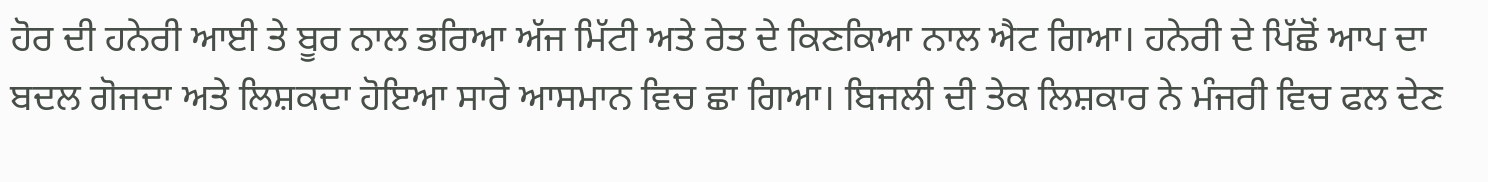ਹੋਰ ਦੀ ਹਨੇਰੀ ਆਈ ਤੇ ਬੂਰ ਨਾਲ ਭਰਿਆ ਅੱਜ ਮਿੱਟੀ ਅਤੇ ਰੇਤ ਦੇ ਕਿਣਕਿਆ ਨਾਲ ਐਟ ਗਿਆ। ਹਨੇਰੀ ਦੇ ਪਿੱਛੋਂ ਆਪ ਦਾ ਬਦਲ ਗੋਜਦਾ ਅਤੇ ਲਿਸ਼ਕਦਾ ਹੋਇਆ ਸਾਰੇ ਆਸਮਾਨ ਵਿਚ ਛਾ ਗਿਆ। ਬਿਜਲੀ ਦੀ ਤੇਕ ਲਿਸ਼ਕਾਰ ਨੇ ਮੰਜਰੀ ਵਿਚ ਫਲ ਦੇਣ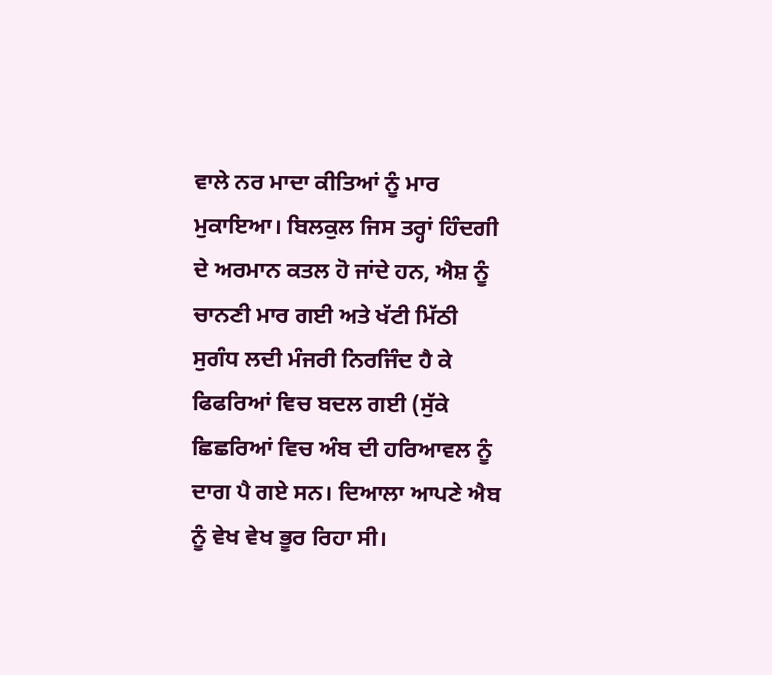ਵਾਲੇ ਨਰ ਮਾਦਾ ਕੀਤਿਆਂ ਨੂੰ ਮਾਰ ਮੁਕਾਇਆ। ਬਿਲਕੁਲ ਜਿਸ ਤਰ੍ਹਾਂ ਹਿੰਦਗੀ ਦੇ ਅਰਮਾਨ ਕਤਲ ਹੋ ਜਾਂਦੇ ਹਨ, ਐਸ਼ ਨੂੰ ਚਾਨਣੀ ਮਾਰ ਗਈ ਅਤੇ ਖੱਟੀ ਮਿੱਠੀ ਸੁਗੰਧ ਲਦੀ ਮੰਜਰੀ ਨਿਰਜਿੰਦ ਹੈ ਕੇ ਫਿਫਰਿਆਂ ਵਿਚ ਬਦਲ ਗਈ (ਸੁੱਕੇ ਛਿਛਰਿਆਂ ਵਿਚ ਅੰਬ ਦੀ ਹਰਿਆਵਲ ਨੂੰ ਦਾਗ ਪੈ ਗਏ ਸਨ। ਦਿਆਲਾ ਆਪਣੇ ਐਬ ਨੂੰ ਵੇਖ ਵੇਖ ਭੂਰ ਰਿਹਾ ਸੀ।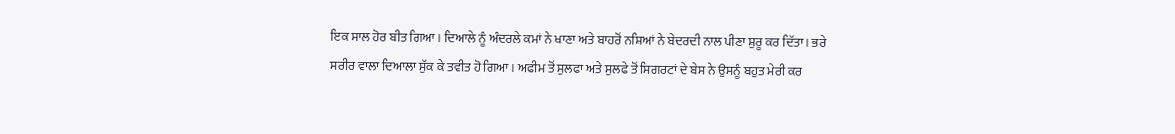ਇਕ ਸਾਲ ਹੋਰ ਬੀਤ ਗਿਆ। ਦਿਆਲੇ ਨੂੰ ਅੰਦਰਲੇ ਕਮਾਂ ਨੇ ਖਾਣਾ ਅਤੇ ਬਾਹਰੋਂ ਨਸ਼ਿਆਂ ਨੇ ਬੇਦਰਦੀ ਨਾਲ ਪੀਣਾ ਸ਼ੁਰੂ ਕਰ ਦਿੱਤਾ। ਭਰੇ ਸਰੀਰ ਵਾਲਾ ਦਿਆਲਾ ਸੁੱਕ ਕੇ ਤਵੀਤ ਹੋ ਗਿਆ। ਅਫੀਮ ਤੋਂ ਸੁਲਫਾ ਅਤੇ ਸੁਲਫੇ ਤੋਂ ਸਿਗਰਟਾਂ ਦੇ ਬੇਸ ਨੇ ਉਸਨੂੰ ਬਹੁਤ ਮੇਰੀ ਕਰ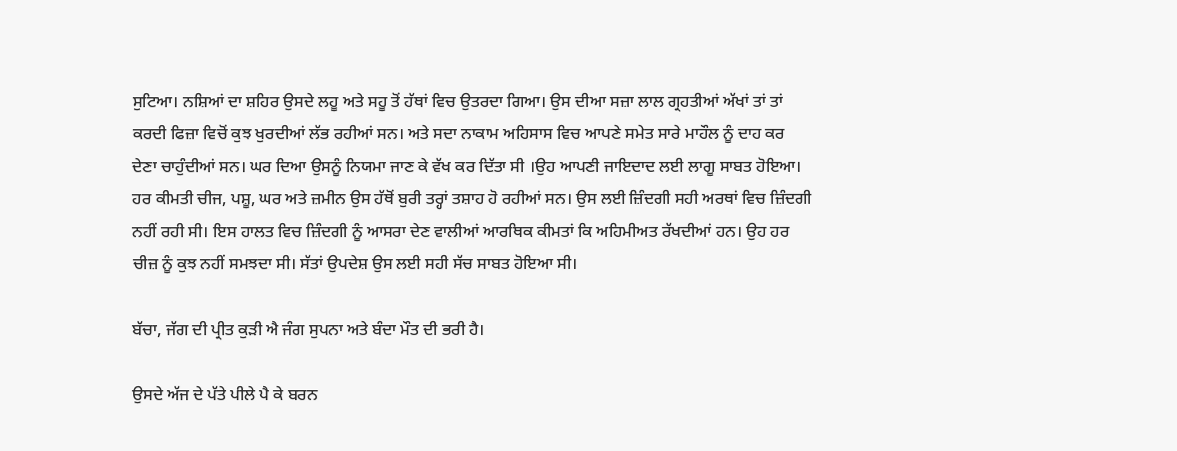ਸੁਟਿਆ। ਨਸ਼ਿਆਂ ਦਾ ਸ਼ਹਿਰ ਉਸਦੇ ਲਹੂ ਅਤੇ ਸਹੂ ਤੋਂ ਹੱਥਾਂ ਵਿਚ ਉਤਰਦਾ ਗਿਆ। ਉਸ ਦੀਆ ਸਜ਼ਾ ਲਾਲ ਗ੍ਰਹਤੀਆਂ ਅੱਖਾਂ ਤਾਂ ਤਾਂ ਕਰਦੀ ਫਿਜ਼ਾ ਵਿਚੋਂ ਕੁਝ ਖੁਰਦੀਆਂ ਲੱਭ ਰਹੀਆਂ ਸਨ। ਅਤੇ ਸਦਾ ਨਾਕਾਮ ਅਹਿਸਾਸ ਵਿਚ ਆਪਣੇ ਸਮੇਤ ਸਾਰੇ ਮਾਹੌਲ ਨੂੰ ਦਾਹ ਕਰ ਦੇਣਾ ਚਾਹੁੰਦੀਆਂ ਸਨ। ਘਰ ਦਿਆ ਉਸਨੂੰ ਨਿਯਮਾ ਜਾਣ ਕੇ ਵੱਖ ਕਰ ਦਿੱਤਾ ਸੀ ।ਉਹ ਆਪਣੀ ਜਾਇਦਾਦ ਲਈ ਲਾਗੂ ਸਾਬਤ ਹੋਇਆ। ਹਰ ਕੀਮਤੀ ਚੀਜ, ਪਸ਼ੂ, ਘਰ ਅਤੇ ਜ਼ਮੀਨ ਉਸ ਹੱਥੋਂ ਬੁਰੀ ਤਰ੍ਹਾਂ ਤਸ਼ਾਹ ਹੋ ਰਹੀਆਂ ਸਨ। ਉਸ ਲਈ ਜ਼ਿੰਦਗੀ ਸਹੀ ਅਰਥਾਂ ਵਿਚ ਜ਼ਿੰਦਗੀ ਨਹੀਂ ਰਹੀ ਸੀ। ਇਸ ਹਾਲਤ ਵਿਚ ਜ਼ਿੰਦਗੀ ਨੂੰ ਆਸਰਾ ਦੇਣ ਵਾਲੀਆਂ ਆਰਥਿਕ ਕੀਮਤਾਂ ਕਿ ਅਹਿਮੀਅਤ ਰੱਖਦੀਆਂ ਹਨ। ਉਹ ਹਰ ਚੀਜ਼ ਨੂੰ ਕੁਝ ਨਹੀਂ ਸਮਝਦਾ ਸੀ। ਸੱਤਾਂ ਉਪਦੇਸ਼ ਉਸ ਲਈ ਸਹੀ ਸੱਚ ਸਾਬਤ ਹੋਇਆ ਸੀ।

ਬੱਚਾ, ਜੱਗ ਦੀ ਪ੍ਰੀਤ ਕੁੜੀ ਐ ਜੰਗ ਸੁਪਨਾ ਅਤੇ ਬੰਦਾ ਮੌਤ ਦੀ ਭਰੀ ਹੈ।

ਉਸਦੇ ਅੱਜ ਦੇ ਪੱਤੇ ਪੀਲੇ ਪੈ ਕੇ ਬਰਨ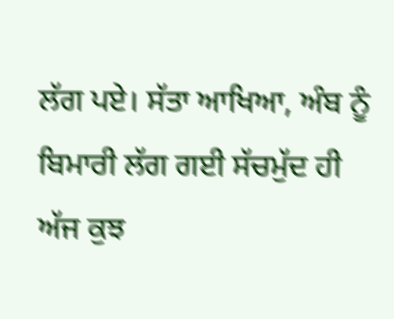ਲੱਗ ਪਏ। ਸੱਤਾ ਆਖਿਆ, ਅੰਬ ਨੂੰ ਬਿਮਾਰੀ ਲੱਗ ਗਈ ਸੱਚਮੁੱਦ ਹੀ ਅੱਜ ਕੁਝ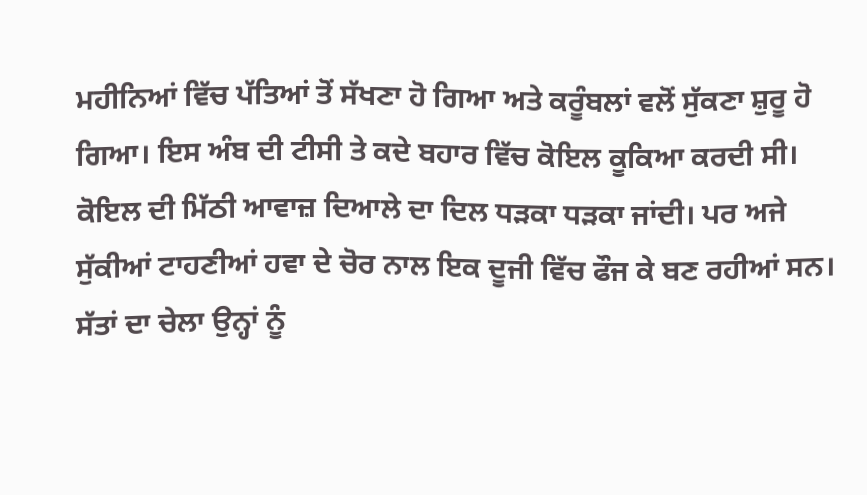ਮਹੀਨਿਆਂ ਵਿੱਚ ਪੱਤਿਆਂ ਤੋਂ ਸੱਖਣਾ ਹੋ ਗਿਆ ਅਤੇ ਕਰੂੰਬਲਾਂ ਵਲੋਂ ਸੁੱਕਣਾ ਸ਼ੁਰੂ ਹੋ ਗਿਆ। ਇਸ ਅੰਬ ਦੀ ਟੀਸੀ ਤੇ ਕਦੇ ਬਹਾਰ ਵਿੱਚ ਕੋਇਲ ਕੂਕਿਆ ਕਰਦੀ ਸੀ। ਕੋਇਲ ਦੀ ਮਿੱਠੀ ਆਵਾਜ਼ ਦਿਆਲੇ ਦਾ ਦਿਲ ਧੜਕਾ ਧੜਕਾ ਜਾਂਦੀ। ਪਰ ਅਜੇ ਸੁੱਕੀਆਂ ਟਾਹਣੀਆਂ ਹਵਾ ਦੇ ਚੋਰ ਨਾਲ ਇਕ ਦੂਜੀ ਵਿੱਚ ਫੌਜ ਕੇ ਬਣ ਰਹੀਆਂ ਸਨ। ਸੱਤਾਂ ਦਾ ਚੇਲਾ ਉਨ੍ਹਾਂ ਨੂੰ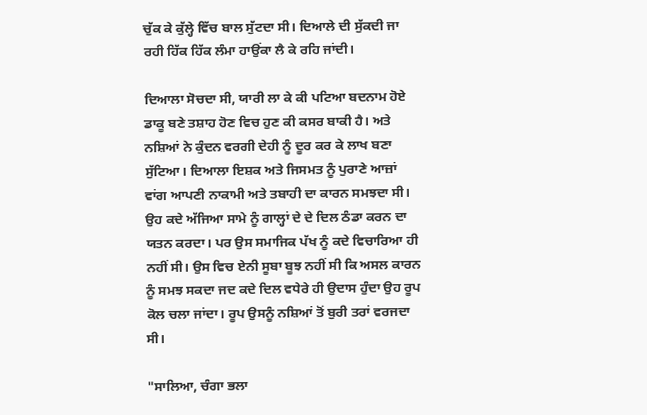ਚੁੱਕ ਕੇ ਕੁੱਲ੍ਹੇ ਵਿੱਚ ਬਾਲ ਸੁੱਟਦਾ ਸੀ। ਦਿਆਲੇ ਦੀ ਸੁੱਕਦੀ ਜਾ ਰਹੀ ਹਿੱਕ ਹਿੱਕ ਲੰਮਾ ਹਾਉਂਕਾ ਲੈ ਕੇ ਰਹਿ ਜਾਂਦੀ।

ਦਿਆਲਾ ਸੋਚਦਾ ਸੀ, ਯਾਰੀ ਲਾ ਕੇ ਕੀ ਪਟਿਆ ਬਦਨਾਮ ਹੋਏ ਡਾਕੂ ਬਣੇ ਤਸ਼ਾਹ ਹੋਣ ਵਿਚ ਹੁਣ ਕੀ ਕਸਰ ਬਾਕੀ ਹੈ। ਅਤੇ ਨਸ਼ਿਆਂ ਨੇ ਕੁੰਦਨ ਵਰਗੀ ਦੇਹੀ ਨੂੰ ਦੂਰ ਕਰ ਕੇ ਲਾਖ ਬਣਾ ਸੁੱਟਿਆ। ਦਿਆਲਾ ਇਸ਼ਕ ਅਤੇ ਜਿਸਮਤ ਨੂੰ ਪੁਰਾਣੇ ਆਜ਼ਾਂ ਵਾਂਗ ਆਪਣੀ ਨਾਕਾਮੀ ਅਤੇ ਤਬਾਹੀ ਦਾ ਕਾਰਨ ਸਮਝਦਾ ਸੀ। ਉਹ ਕਦੇ ਅੱਜਿਆ ਸਾਮੇ ਨੂੰ ਗਾਲ੍ਹਾਂ ਦੇ ਦੇ ਦਿਲ ਠੰਡਾ ਕਰਨ ਦਾ ਯਤਨ ਕਰਦਾ। ਪਰ ਉਸ ਸਮਾਜਿਕ ਪੱਖ ਨੂੰ ਕਦੇ ਵਿਚਾਰਿਆ ਹੀ ਨਹੀਂ ਸੀ। ਉਸ ਵਿਚ ਏਨੀ ਸੂਬਾ ਬੂਝ ਨਹੀਂ ਸੀ ਕਿ ਅਸਲ ਕਾਰਨ ਨੂੰ ਸਮਝ ਸਕਦਾ ਜਦ ਕਦੇ ਦਿਲ ਵਧੇਰੇ ਹੀ ਉਦਾਸ ਹੁੰਦਾ ਉਹ ਰੂਪ ਕੋਲ ਚਲਾ ਜਾਂਦਾ। ਰੂਪ ਉਸਨੂੰ ਨਸ਼ਿਆਂ ਤੋਂ ਬੁਰੀ ਤਰਾਂ ਵਰਜਦਾ ਸੀ।

"ਸਾਲਿਆ, ਚੰਗਾ ਭਲਾ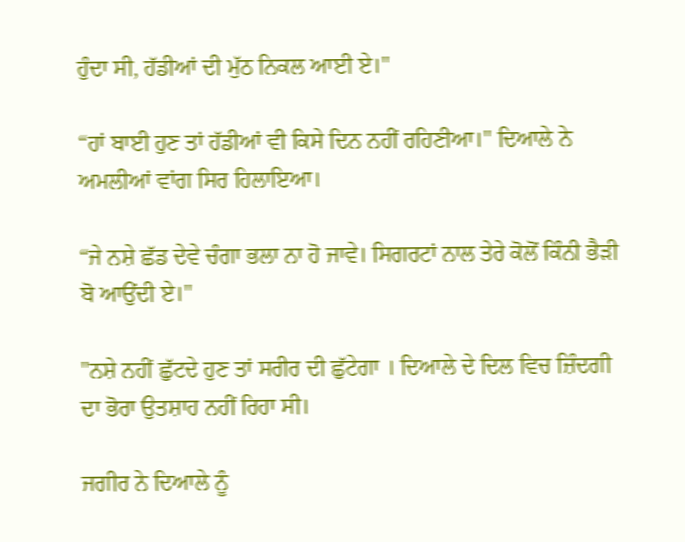ਹੁੰਦਾ ਸੀ, ਹੱਡੀਆਂ ਦੀ ਮੁੱਠ ਨਿਕਲ ਆਈ ਏ।"

“ਹਾਂ ਬਾਈ ਹੁਣ ਤਾਂ ਹੱਡੀਆਂ ਵੀ ਕਿਸੇ ਦਿਨ ਨਹੀਂ ਰਹਿਣੀਆ।" ਦਿਆਲੇ ਨੇ ਅਮਲੀਆਂ ਵਾਂਗ ਸਿਰ ਹਿਲਾਇਆ।

“ਜੇ ਨਸ਼ੇ ਛੱਡ ਦੇਵੇ ਚੰਗਾ ਭਲਾ ਨਾ ਹੋ ਜਾਵੇ। ਸਿਗਰਟਾਂ ਨਾਲ ਤੇਰੇ ਕੋਲੋਂ ਕਿੰਨੀ ਭੈੜੀ ਬੋ ਆਉਂਦੀ ਏ।"

"ਨਸ਼ੇ ਨਹੀਂ ਛੁੱਟਦੇ ਹੁਣ ਤਾਂ ਸਰੀਰ ਦੀ ਛੁੱਟੇਗਾ । ਦਿਆਲੇ ਦੇ ਦਿਲ ਵਿਚ ਜ਼ਿੰਦਗੀ ਦਾ ਭੋਰਾ ਉਤਸ਼ਾਹ ਨਹੀਂ ਰਿਹਾ ਸੀ।

ਜਗੀਰ ਨੇ ਦਿਆਲੇ ਨੂੰ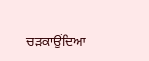ਚੜਕਾਉਂਦਿਆ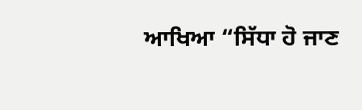ਆਖਿਆ “ਸਿੱਧਾ ਹੋ ਜਾਣ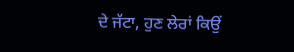ਦੇ ਜੱਟਾ, ਹੁਣ ਲੇਰਾਂ ਕਿਉਂ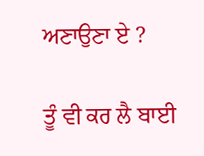ਅਣਾਉਣਾ ਏ ?

ਤੂੰ ਵੀ ਕਰ ਲੈ ਬਾਈ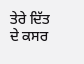ਤੇਰੇ ਦਿੱਤ ਦੇ ਕਸਰ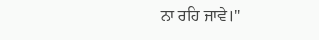ਨਾ ਰਹਿ ਜਾਵੇ।"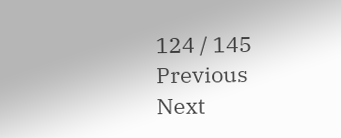124 / 145
Previous
Next